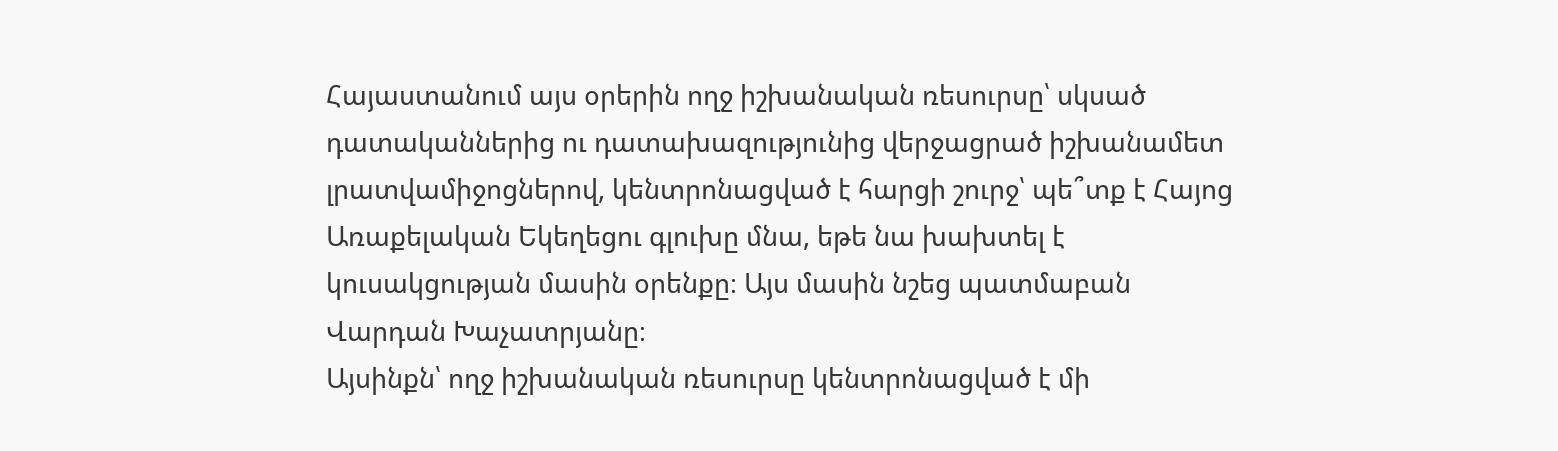Հայաստանում այս օրերին ողջ իշխանական ռեսուրսը՝ սկսած դատականներից ու դատախազությունից վերջացրած իշխանամետ լրատվամիջոցներով, կենտրոնացված է հարցի շուրջ՝ պե՞տք է Հայոց Առաքելական Եկեղեցու գլուխը մնա, եթե նա խախտել է կուսակցության մասին օրենքը։ Այս մասին նշեց պատմաբան Վարդան Խաչատրյանը։
Այսինքն՝ ողջ իշխանական ռեսուրսը կենտրոնացված է մի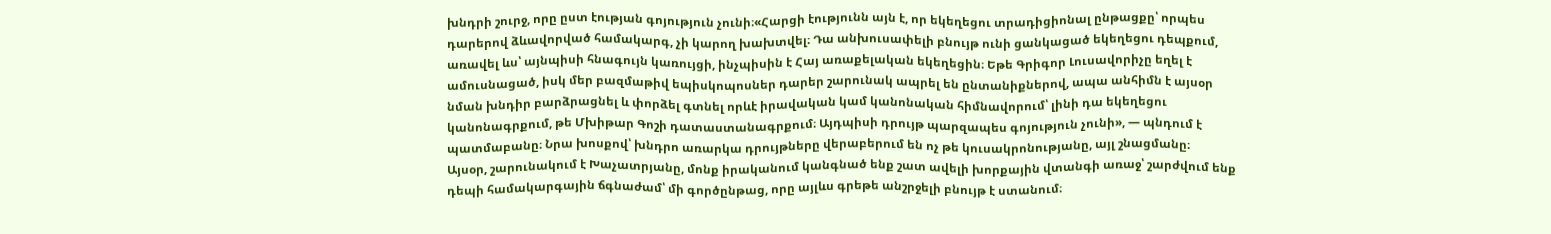խնդրի շուրջ, որը ըստ էության գոյություն չունի։«Հարցի էությունն այն է, որ եկեղեցու տրադիցիոնալ ընթացքը՝ որպես դարերով ձևավորված համակարգ, չի կարող խախտվել։ Դա անխուսափելի բնույթ ունի ցանկացած եկեղեցու դեպքում, առավել ևս՝ այնպիսի հնագույն կառույցի, ինչպիսին է Հայ առաքելական եկեղեցին։ Եթե Գրիգոր Լուսավորիչը եղել է ամուսնացած, իսկ մեր բազմաթիվ եպիսկոպոսներ դարեր շարունակ ապրել են ընտանիքներով, ապա անհիմն է այսօր նման խնդիր բարձրացնել և փորձել գտնել որևէ իրավական կամ կանոնական հիմնավորում՝ լինի դա եկեղեցու կանոնագրքում, թե Մխիթար Գոշի դատաստանագրքում։ Այդպիսի դրույթ պարզապես գոյություն չունի», — պնդում է պատմաբանը։ Նրա խոսքով՝ խնդրո առարկա դրույթները վերաբերում են ոչ թե կուսակրոնությանը, այլ շնացմանը։
Այսօր, շարունակում է Խաչատրյանը, մոնք իրականում կանգնած ենք շատ ավելի խորքային վտանգի առաջ՝ շարժվում ենք դեպի համակարգային ճգնաժամ՝ մի գործընթաց, որը այլևս գրեթե անշրջելի բնույթ է ստանում։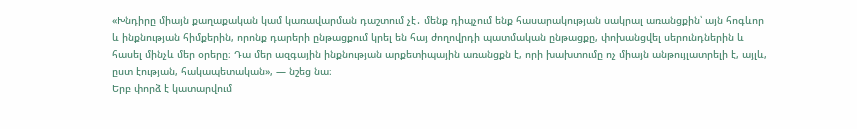«Խնդիրը միայն քաղաքական կամ կառավարման դաշտում չէ․ մենք դիպչում ենք հասարակության սակրալ առանցքին՝ այն հոգևոր և ինքնության հիմքերին, որոնք դարերի ընթացքում կրել են հայ ժողովրդի պատմական ընթացքը, փոխանցվել սերունդներին և հասել մինչև մեր օրերը։ Դա մեր ազգային ինքնության արքետիպային առանցքն է, որի խախտումը ոչ միայն անթույլատրելի է, այլև, ըստ էության, հակապետական», — նշեց նա։
Երբ փորձ է կատարվում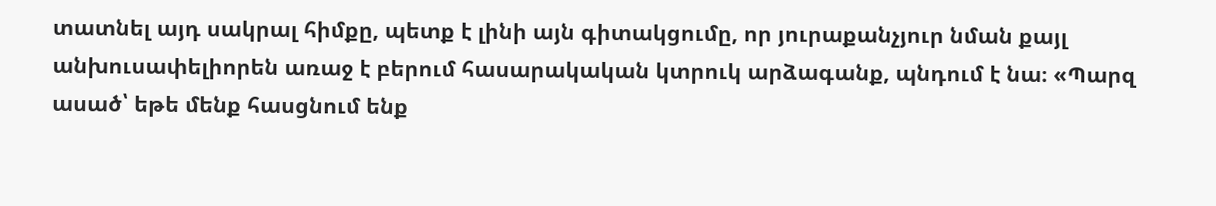տատնել այդ սակրալ հիմքը, պետք է լինի այն գիտակցումը, որ յուրաքանչյուր նման քայլ անխուսափելիորեն առաջ է բերում հասարակական կտրուկ արձագանք, պնդում է նա։ «Պարզ ասած՝ եթե մենք հասցնում ենք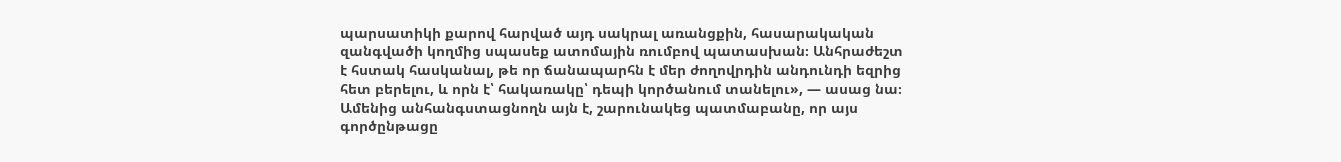պարսատիկի քարով հարված այդ սակրալ առանցքին, հասարակական զանգվածի կողմից սպասեք ատոմային ռումբով պատասխան։ Անհրաժեշտ է հստակ հասկանալ, թե որ ճանապարհն է մեր ժողովրդին անդունդի եզրից հետ բերելու, և որն է՝ հակառակը՝ դեպի կործանում տանելու», — ասաց նա։
Ամենից անհանգստացնողն այն է, շարունակեց պատմաբանը, որ այս գործընթացը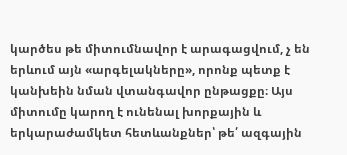կարծես թե միտումնավոր է արագացվում, չ են երևում այն «արգելակները», որոնք պետք է կանխեին նման վտանգավոր ընթացքը։ Այս միտումը կարող է ունենալ խորքային և երկարաժամկետ հետևանքներ՝ թե՛ ազգային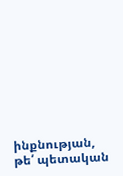ինքնության, թե՛ պետական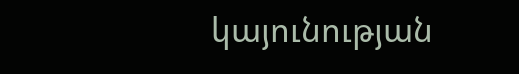կայունության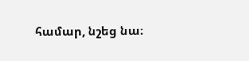համար, նշեց նա։